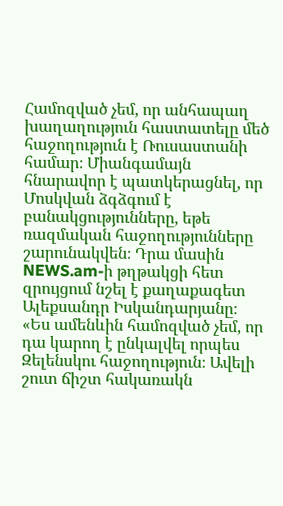Համոզված չեմ, որ անհապաղ խաղաղություն հաստատելը մեծ հաջողություն է Ռուսաստանի համար։ Միանգամայն հնարավոր է պատկերացնել, որ Մոսկվան ձգձգում է բանակցությունները, եթե ռազմական հաջողությունները շարունակվեն։ Դրա մասին NEWS.am-ի թղթակցի հետ զրույցում նշել է քաղաքագետ Ալեքսանդր Իսկանդարյանը։
«Ես ամենևին համոզված չեմ, որ դա կարող է ընկալվել որպես Զելենսկու հաջողություն։ Ավելի շուտ ճիշտ հակառակն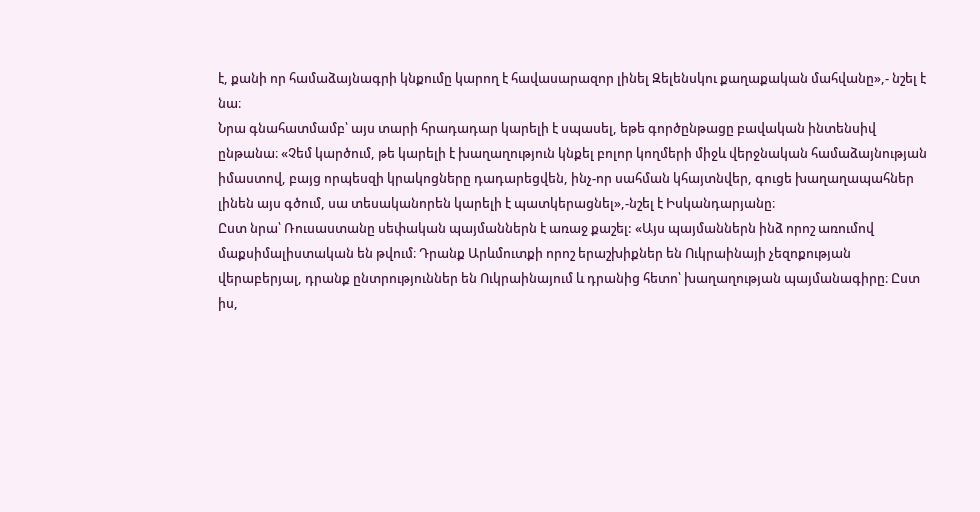է, քանի որ համաձայնագրի կնքումը կարող է հավասարազոր լինել Զելենսկու քաղաքական մահվանը»,- նշել է նա։
Նրա գնահատմամբ՝ այս տարի հրադադար կարելի է սպասել, եթե գործընթացը բավական ինտենսիվ ընթանա։ «Չեմ կարծում, թե կարելի է խաղաղություն կնքել բոլոր կողմերի միջև վերջնական համաձայնության իմաստով, բայց որպեսզի կրակոցները դադարեցվեն, ինչ-որ սահման կհայտնվեր, գուցե խաղաղապահներ լինեն այս գծում, սա տեսականորեն կարելի է պատկերացնել»,-նշել է Իսկանդարյանը։
Ըստ նրա՝ Ռուսաստանը սեփական պայմաններն է առաջ քաշել: «Այս պայմաններն ինձ որոշ առումով մաքսիմալիստական են թվում։ Դրանք Արևմուտքի որոշ երաշխիքներ են Ուկրաինայի չեզոքության վերաբերյալ, դրանք ընտրություններ են Ուկրաինայում և դրանից հետո՝ խաղաղության պայմանագիրը։ Ըստ իս,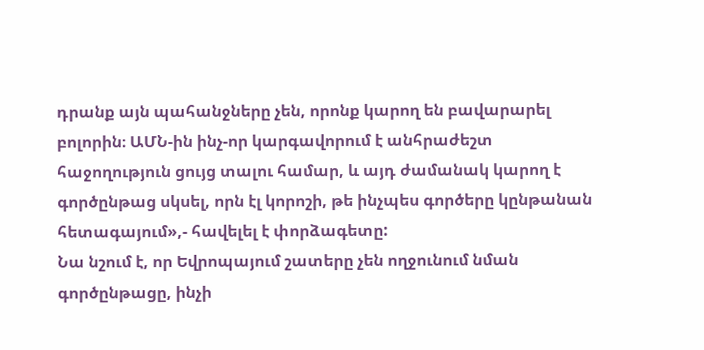դրանք այն պահանջները չեն, որոնք կարող են բավարարել բոլորին։ ԱՄՆ-ին ինչ-որ կարգավորում է անհրաժեշտ հաջողություն ցույց տալու համար, և այդ ժամանակ կարող է գործընթաց սկսել, որն էլ կորոշի, թե ինչպես գործերը կընթանան հետագայում»,- հավելել է փորձագետը:
Նա նշում է, որ Եվրոպայում շատերը չեն ողջունում նման գործընթացը, ինչի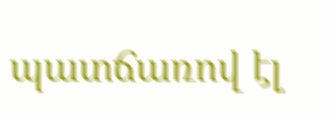պատճառով էլ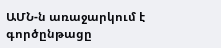ԱՄՆ-ն առաջարկում է գործընթացը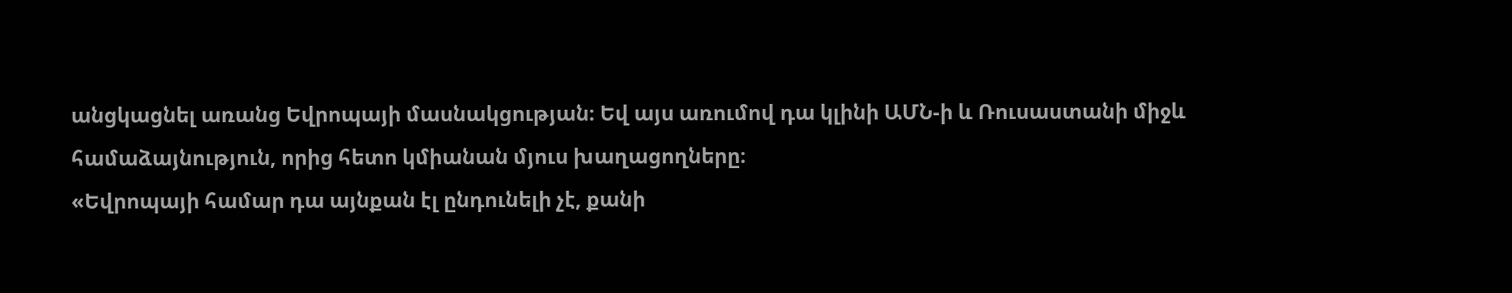անցկացնել առանց Եվրոպայի մասնակցության։ Եվ այս առումով դա կլինի ԱՄՆ-ի և Ռուսաստանի միջև համաձայնություն, որից հետո կմիանան մյուս խաղացողները։
«Եվրոպայի համար դա այնքան էլ ընդունելի չէ, քանի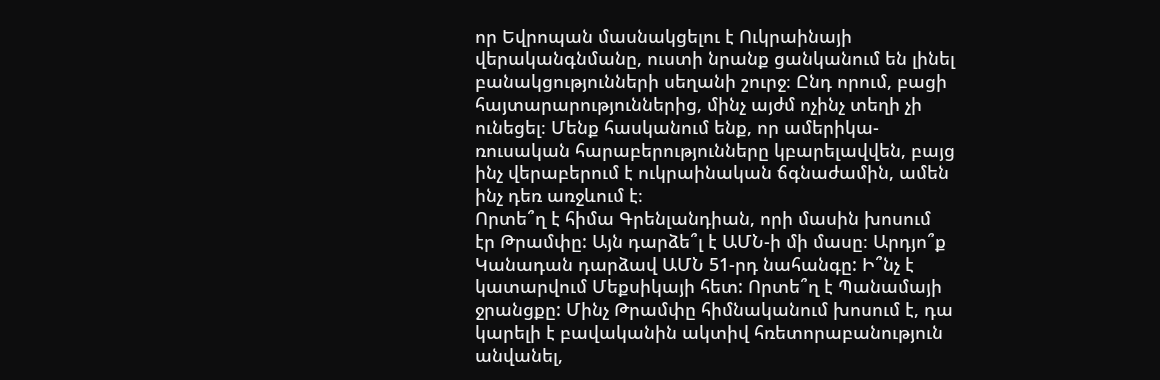որ Եվրոպան մասնակցելու է Ուկրաինայի վերականգնմանը, ուստի նրանք ցանկանում են լինել բանակցությունների սեղանի շուրջ։ Ընդ որում, բացի հայտարարություններից, մինչ այժմ ոչինչ տեղի չի ունեցել։ Մենք հասկանում ենք, որ ամերիկա-ռուսական հարաբերությունները կբարելավվեն, բայց ինչ վերաբերում է ուկրաինական ճգնաժամին, ամեն ինչ դեռ առջևում է։
Որտե՞ղ է հիմա Գրենլանդիան, որի մասին խոսում էր Թրամփը: Այն դարձե՞լ է ԱՄՆ-ի մի մասը։ Արդյո՞ք Կանադան դարձավ ԱՄՆ 51-րդ նահանգը: Ի՞նչ է կատարվում Մեքսիկայի հետ: Որտե՞ղ է Պանամայի ջրանցքը: Մինչ Թրամփը հիմնականում խոսում է, դա կարելի է բավականին ակտիվ հռետորաբանություն անվանել,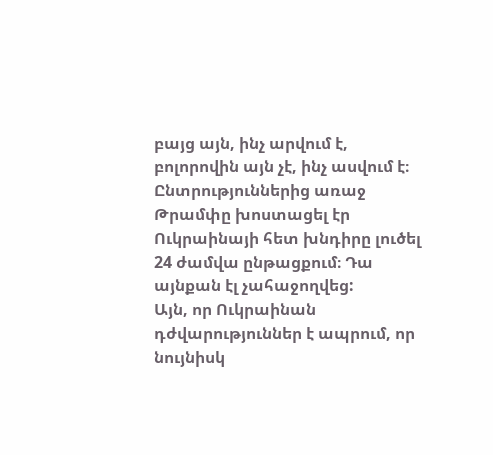բայց այն, ինչ արվում է, բոլորովին այն չէ, ինչ ասվում է։ Ընտրություններից առաջ Թրամփը խոստացել էր Ուկրաինայի հետ խնդիրը լուծել 24 ժամվա ընթացքում։ Դա այնքան էլ չահաջողվեց:
Այն, որ Ուկրաինան դժվարություններ է ապրում, որ նույնիսկ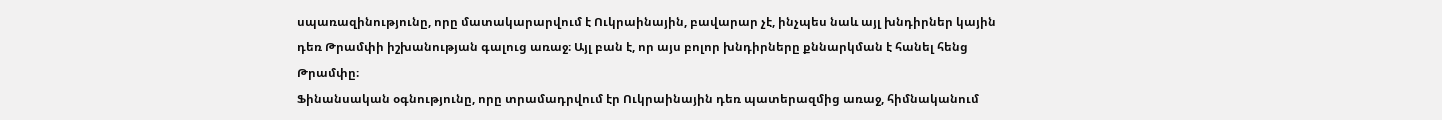սպառազինությունը, որը մատակարարվում է Ուկրաինային, բավարար չէ, ինչպես նաև այլ խնդիրներ կային դեռ Թրամփի իշխանության գալուց առաջ։ Այլ բան է, որ այս բոլոր խնդիրները քննարկման է հանել հենց Թրամփը։
Ֆինանսական օգնությունը, որը տրամադրվում էր Ուկրաինային դեռ պատերազմից առաջ, հիմնականում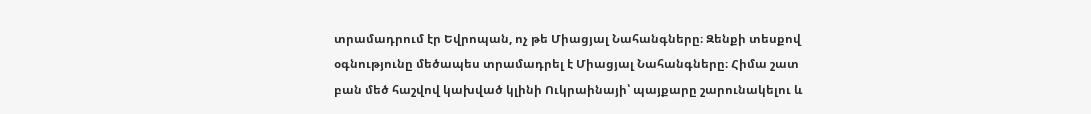տրամադրում էր Եվրոպան, ոչ թե Միացյալ Նահանգները։ Զենքի տեսքով օգնությունը մեծապես տրամադրել է Միացյալ Նահանգները։ Հիմա շատ բան մեծ հաշվով կախված կլինի Ուկրաինայի՝ պայքարը շարունակելու և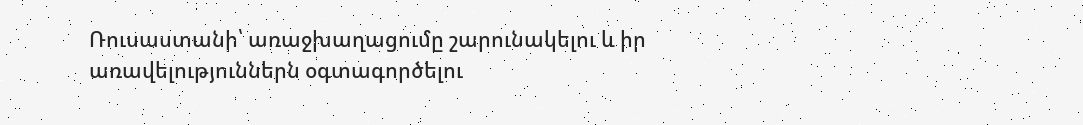Ռուսաստանի՝ առաջխաղացումը շարունակելու և իր առավելություններն օգտագործելու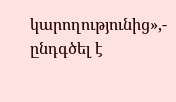կարողությունից»,- ընդգծել է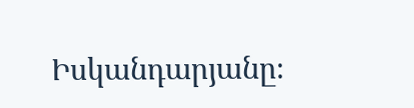Իսկանդարյանը։